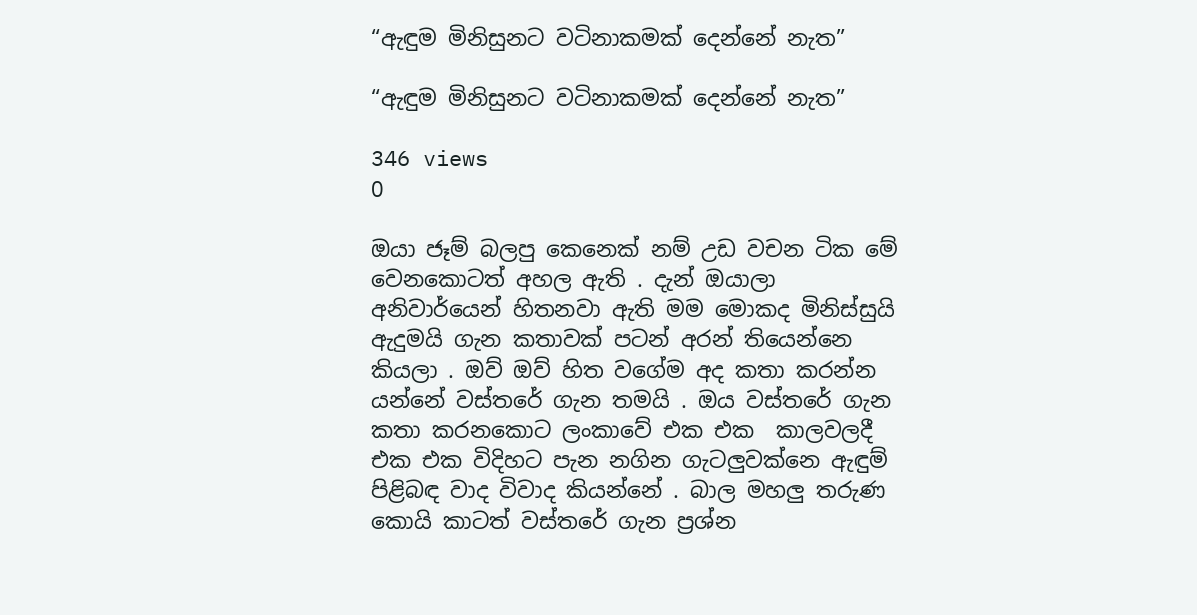“ඇඳුම මිනිසුනට වටිනාකමක් දෙන්නේ නැත”

“ඇඳුම මිනිසුනට වටිනාකමක් දෙන්නේ නැත”

346 views
0

ඔයා ජෑම් බලපු කෙනෙක් නම් උඩ වචන ටික මේ වෙනකොටත් අහල ඇති . දැන් ඔයාලා අනිවාර්යෙන් හිතනවා ඇති මම මොකද මිනිස්සුයි ඇදුමයි ගැන කතාවක් පටන් අරන් තියෙන්නෙ කියලා . ඔව් ඔව් හිත වගේම අද කතා කරන්න යන්නේ වස්තරේ ගැන තමයි . ඔය වස්තරේ ගැන කතා කරනකොට ලංකාවේ එක එක  කාලවලදී එක එක විදිහට පැන නගින ගැටලුවක්නෙ ඇඳුම් පිළිබඳ වාද විවාද කියන්නේ . බාල මහලු තරුණ කොයි කාටත් වස්තරේ ගැන ප්‍රශ්න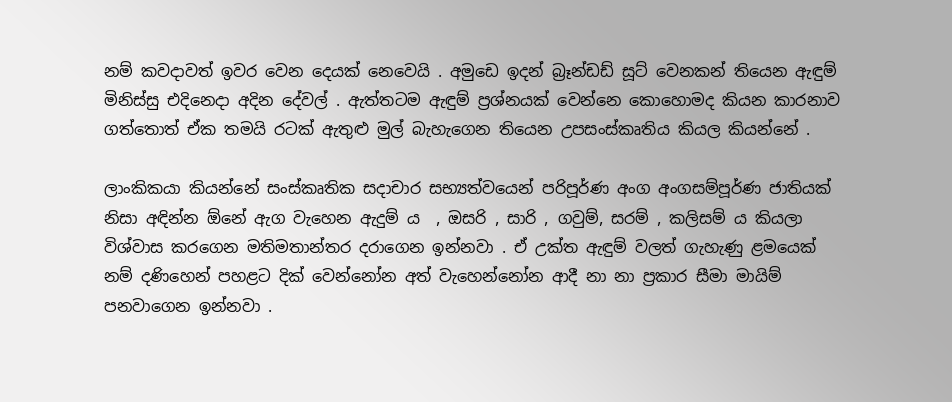නම් කවදාවත් ඉවර වෙන දෙයක් නෙවෙයි . අමුඩෙ ඉදන් බ්‍රෑන්ඩඩ් සූට් වෙනකන් තියෙන ඇඳුම් මිනිස්සු එදිනෙදා අදින දේවල් . ඇත්තටම ඇඳුම් ප්‍රශ්නයක් වෙන්නෙ කොහොමද කියන කාරනාව ගත්තොත් ඒක තමයි රටක් ඇතුළු මුල් බැහැගෙන තියෙන උපසංස්කෘතිය කියල කියන්නේ .

ලාංකිකයා කියන්නේ සංස්කෘතික සදාචාර සභ්‍යත්වයෙන් පරිපූර්ණ අංග අංගසම්පූර්ණ ජාතියක් නිසා අඳින්න ඕනේ ඇග වැහෙන ඇදුම් ය  , ඔසරි , සාරි , ගවුම්, සරම් , කලිසම් ය කියලා විශ්වාස කරගෙන මතිමතාන්තර දරාගෙන ඉන්නවා . ඒ උක්ත ඇඳුම් වලත් ගැහැණු ළමයෙක් නම් දණිහෙන් පහළට දික් වෙන්නෝන අත් වැහෙන්නෝන ආදී නා නා ප්‍රකාර සීමා මායිම් පනවාගෙන ඉන්නවා .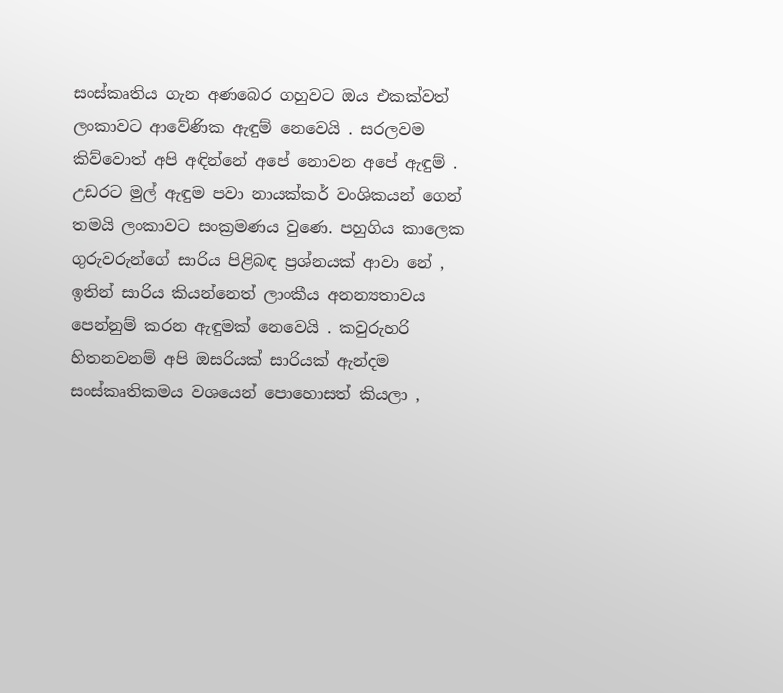සංස්කෘතිය ගැන අණබෙර ගහුවට ඔය එකක්වත් ලංකාවට ආවේණික ඇඳුම් නෙවෙයි . සරලවම කිව්වොත් අපි අඳින්නේ අපේ නොවන අපේ ඇඳුම් . උඩරට මුල් ඇඳුම පවා නායක්කර් වංශිකයන් ගෙන් තමයි ලංකාවට සංක්‍රමණය වුණෙ. පහුගිය කාලෙක ගුරුවරුන්ගේ සාරිය පිළිබඳ ප්‍රශ්නයක් ආවා නේ , ඉතින් සාරිය කියන්නෙත් ලාංකීය අනන්‍යතාවය පෙන්නුම් කරන ඇඳුමක් නෙවෙයි . කවුරුහරි හිතනවනම් අපි ඔසරියක් සාරියක් ඇන්දම සංස්කෘතිකමය වශයෙන් පොහොසත් කියලා ,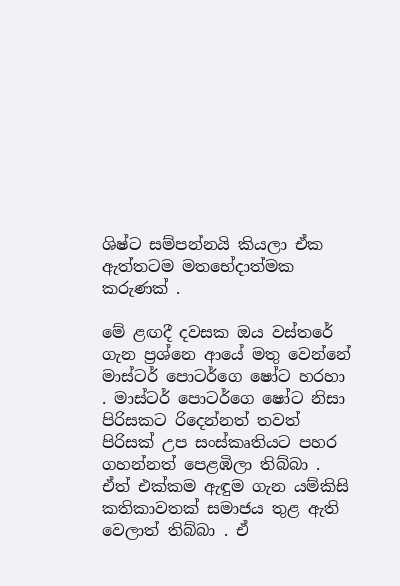ශිෂ්ට සම්පන්නයි කියලා ඒක ඇත්තටම මතභේදාත්මක කරුණක් .

මේ ළඟදී දවසක ඔය වස්තරේ ගැන ප්‍රශ්නෙ ආයේ මතු වෙන්නේ මාස්ටර් පොටර්ගෙ ෂෝට හරහා . මාස්ටර් පොටර්ගෙ ෂෝට නිසා පිරිසකට රිදෙන්නත් තවත් පිරිසක් උප සංස්කෘතියට පහර ගහන්නත් පෙළඹිලා තිබ්බා . ඒත් එක්කම ඇඳුම ගැන යම්කිසි කතිකාවතක් සමාජය තුළ ඇති වෙලාත් තිබ්බා . ඒ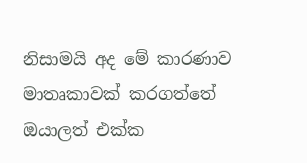නිසාමයි අද මේ කාරණාව මාතෘකාවක් කරගත්තේ ඔයාලත් එක්ක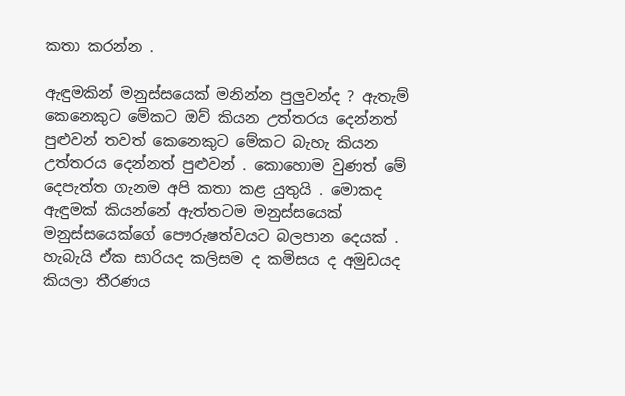කතා කරන්න .

ඇඳුමකින් මනුස්සයෙක් මනින්න පුලුවන්ද ? ඇතැම් කෙනෙකුට මේකට ඔව් කියන උත්තරය දෙන්නත් පුළුවන් තවත් කෙනෙකුට මේකට බැහැ කියන උත්තරය දෙන්නත් පුළුවන් . කොහොම වුණත් මේ දෙපැත්ත ගැනම අපි කතා කළ යුතුයි . මොකද ඇඳුමක් කියන්නේ ඇත්තටම මනුස්සයෙක් මනුස්සයෙක්ගේ පෞරුෂත්වයට බලපාන දෙයක් . හැබැයි ඒක සාරියද කලිසම ද කමිසය ද අමුඩයද කියලා තීරණය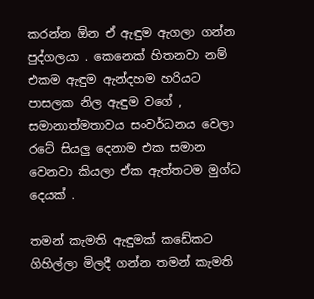කරන්න ඕන ඒ ඇඳුම ඇගලා ගන්න පුද්ගලයා . කෙනෙක් හිතනවා නම් එකම ඇඳුම ඇන්දහම හරියට පාසලක නිල ඇඳුම වගේ , සමානාත්මතාවය සංවර්ධනය වෙලා රටේ සියලු දෙනාම එක සමාන වෙනවා කියලා ඒක ඇත්තටම මුග්ධ දෙයක් .

තමන් කැමති ඇඳුමක් කඩේකට ගිහිල්ලා මිලදී ගන්න තමන් කැමති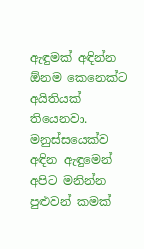ඇඳුමක් අඳින්න ඕනම කෙනෙක්ට අයිතියක් තියෙනවා. මනුස්සයෙක්ව අඳින ඇඳුමෙන් අපිට මනින්න පුළුවන් කමක්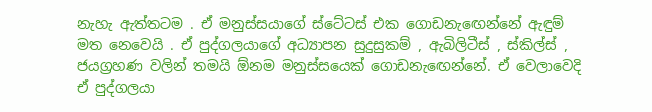නැහැ ඇත්තටම . ඒ මනුස්සයාගේ ස්ටේටස් එක ගොඩනැඟෙන්නේ ඇඳුම් මත නෙවෙයි . ඒ පුද්ගලයාගේ අධ්‍යාපන සුදුසුකම් , ඇබිලිටීස් , ස්කිල්ස් , ජයග්‍රහණ වලින් තමයි ඕනම මනුස්සයෙක් ගොඩනැඟෙන්නේ. ඒ වෙලාවෙදි ඒ පුද්ගලයා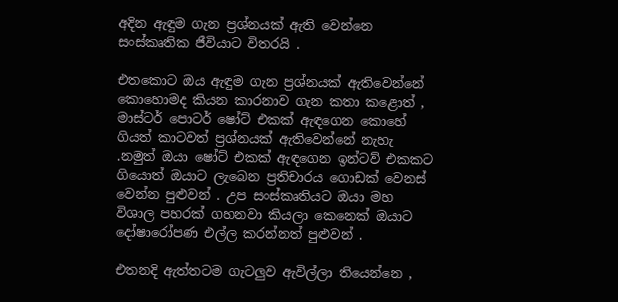අදින ඇඳුම ගැන ප්‍රශ්නයක් ඇති වෙන්නෙ සංස්කෘතික ජීවියාට විතරයි .

එතකොට ඔය ඇඳුම ගැන ප්‍රශ්නයක් ඇතිවෙන්නේ කොහොමද කියන කාරනාව ගැන කතා කළොත් , මාස්ටර් පොටර් ෂෝට් එකක් ඇඳගෙන කොහේ ගියත් කාටවත් ප්‍රශ්නයක් ඇතිවෙන්නේ නැහැ .නමුත් ඔයා ෂෝට් එකක් ඇඳගෙන ඉන්ටව් එකකට ගියොත් ඔයාට ලැබෙන ප්‍රතිචාරය ගොඩක් වෙනස් වෙන්න පුළුවන් . උප සංස්කෘතියට ඔයා මහ විශාල පහරක් ගහනවා කියලා කෙනෙක් ඔයාට දෝෂාරෝපණ එල්ල කරන්නත් පුළුවන් .

එතනදි ඇත්තටම ගැටලුව ඇවිල්ලා තියෙන්නෙ ,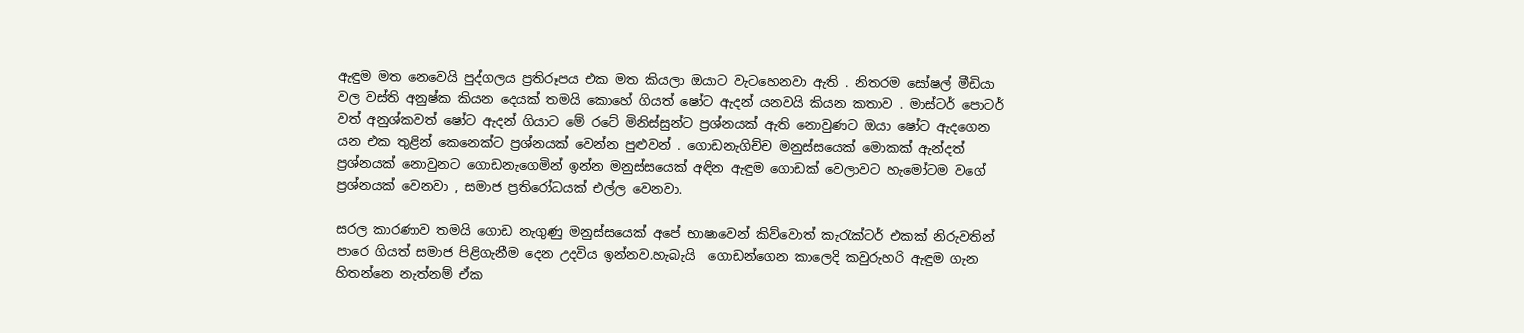ඇඳුම මත නෙවෙයි පුද්ගලය ප්‍රතිරූපය එක මත කියලා ඔයාට වැටහෙනවා ඇති . නිතරම සෝෂල් මීඩියා වල වස්ති අනුෂ්ක කියන දෙයක් තමයි කොහේ ගියත් ෂෝට ඇදන් යනවයි කියන කතාව . මාස්ටර් පොටර් වත් අනුශ්කවත් ෂෝට ඇදන් ගියාට මේ රටේ මිනිස්සුන්ට ප්‍රශ්නයක් ඇති නොවුණට ඔයා ෂෝට ඇදගෙන යන එක තුළින් කෙනෙක්ට ප්‍රශ්නයක් වෙන්න පුළුවන් . ගොඩනැගිච්ච මනුස්සයෙක් මොකක් ඇන්දත් ප්‍රශ්නයක් නොවුනට ගොඩනැගෙමින් ඉන්න මනුස්සයෙක් අඳින ඇඳුම ගොඩක් වෙලාවට හැමෝටම වගේ ප්‍රශ්නයක් වෙනවා , සමාජ ප්‍රතිරෝධයක් එල්ල වෙනවා.

සරල කාරණාව තමයි ගොඩ නැගුණු මනුස්සයෙක් අපේ භාෂාවෙන් කිව්වොත් කැරැක්ටර් එකක් නිරුවතින් පාරෙ ගියත් සමාජ පිළිගැනීම දෙන උදවිය ඉන්නව.හැබැයි  ගොඩන්ගෙන කාලෙදි කවුරුහරි ඇඳුම ගැන හිතන්නෙ නැත්නම් ඒක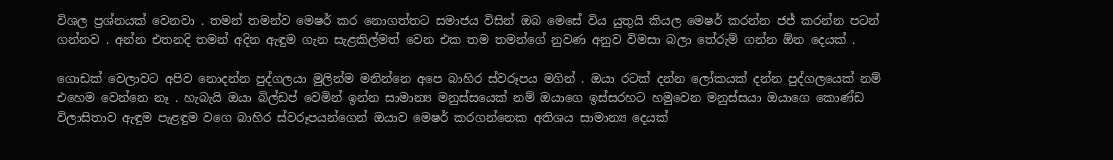විශල ප්‍රශ්නයක් වෙනවා . තමන් තමන්ව මෙෂර් කර නොගත්තට සමාජය විසින් ඔබ මෙසේ විය යුතුයි කියල මෙෂර් කරන්න ජජ් කරන්න පටන් ගන්නව . අන්න එතනදි තමන් අදින ඇඳුම ගැන සැළකිල්මත් වෙන එක තම තමන්ගේ නුවණ අනුව විමසා බලා තේරුම් ගන්න ඕන දෙයක් .

ගොඩක් වෙලාවට අපිව නොදන්න පුද්ගලයා මුලින්ම මනින්නෙ අපෙ බාහිර ස්වරූපය මගින් . ඔයා රටක් දන්න ලෝකයක් දන්න පුද්ගලයෙක් නම් එහෙම වෙන්නෙ නෑ . හැබැයි ඔයා බිල්ඩප් වෙමින් ඉන්න සාමාන්‍ය මනුස්සයෙක් නම් ඔයාගෙ ඉස්සරහට හමුවෙන මනුස්සයා ඔයාගෙ කොණ්ඩ විලාසිතාව ඇඳුම පැළඳුම වගෙ බාහිර ස්වරූපයන්ගෙන් ඔයාව මෙෂර් කරගන්නෙක අතිශය සාමාන්‍ය දෙයක්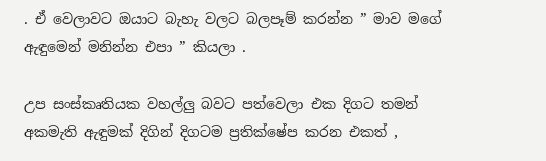. ඒ වෙලාවට ඔයාට බැහැ වලට බලපෑම් කරන්න ” මාව මගේ ඇඳුමෙන් මනින්න එපා ” කියලා .

උප සංස්කෘතියක වහල්ලු බවට පත්වෙලා එක දිගට තමන් අකමැති ඇඳුමක් දිගින් දිගටම ප්‍රතික්ෂේප කරන එකත් ,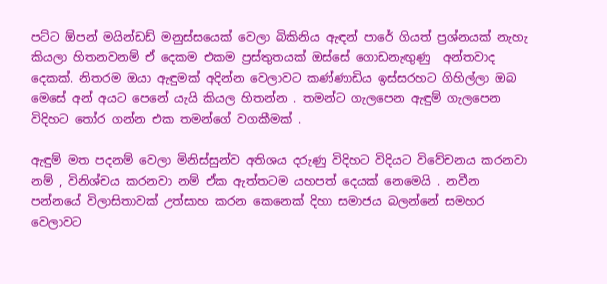පට්ට ඕපන් මයින්ඩඩ් මනුස්සයෙක් වෙලා බිකිනිය ඇඳන් පාරේ ගියත් ප්‍රශ්නයක් නැහැ කියලා හිතනවනම් ඒ දෙකම එකම ප්‍රස්තුතයක් ඔස්සේ ගොඩනැඟුණු  අන්තවාද දෙකක්. නිතරම ඔයා ඇඳුමක් අදින්න වෙලාවට කණ්ණාඩිය ඉස්සරහට ගිහිල්ලා ඔබ මෙසේ අන් අයට පෙනේ යැයි කියල හිතන්න . තමන්ට ගැලපෙන ඇඳුම් ගැලපෙන විදිහට තෝර ගන්න එක තමන්ගේ වගකීමක් .

ඇඳුම් මත පදනම් වෙලා මිනිස්සුන්ව අතිශය දරුණු විදිහට විදියට විවේචනය කරනවා නම් , විනිශ්චය කරනවා නම් ඒක ඇත්තටම යහපත් දෙයක් නෙමෙයි . නවීන පන්නයේ විලාසිතාවක් උත්සාහ කරන කෙනෙක් දිහා සමාජය බලන්නේ සමහර වෙලාවට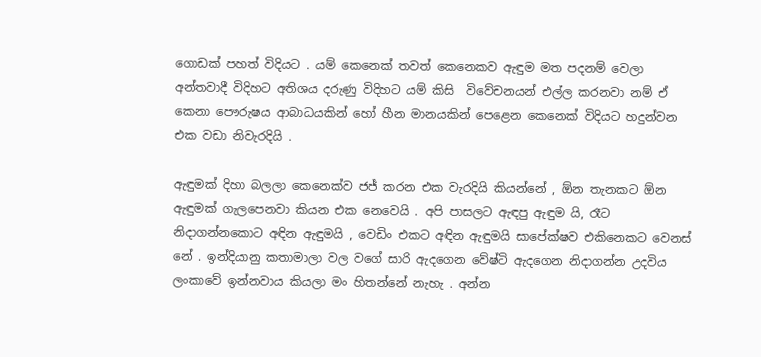ගොඩක් පහත් විදියට . යම් කෙනෙක් තවත් කෙනෙකව ඇඳුම මත පදනම් වෙලා අන්තවාදී විදිහට අතිශය දරුණු විදිහට යම් කිසි  විවේචනයන් එල්ල කරනවා නම් ඒ කෙනා පෞරුෂය ආබාධයකින් හෝ හීන මානයකින් පෙළෙන කෙනෙක් විදියට හදුන්වන එක වඩා නිවැරදියි .

ඇඳුමක් දිහා බලලා කෙනෙක්ව ජජ් කරන එක වැරදියි කියන්නේ , ඕන තැනකට ඕන ඇඳුමක් ගැලපෙනවා කියන එක නෙවෙයි . අපි පාසලට ඇඳපු ඇඳුම යි, රෑට නිදාගන්නකොට අඳින ඇඳුමයි , වෙඩිං එකට අඳින ඇඳුමයි සාපේක්ෂව එකිනෙකට වෙනස් නේ . ඉන්දියානු කතාමාලා වල වගේ සාරි ඇදගෙන වේෂ්ටි ඇදගෙන නිදාගන්න උදවිය ලංකාවේ ඉන්නවාය කියලා මං හිතන්නේ නැහැ . අන්න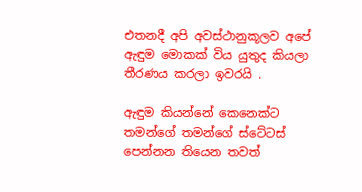එතනදී අපි අවස්ථානුකූලව අපේ ඇඳුම මොකක් විය යුතුද කියලා තීරණය කරලා ඉවරයි .

ඇඳුම කියන්නේ කෙනෙක්ට තමන්ගේ තමන්ගේ ස්ටේටස් පෙන්නන තියෙන තවත්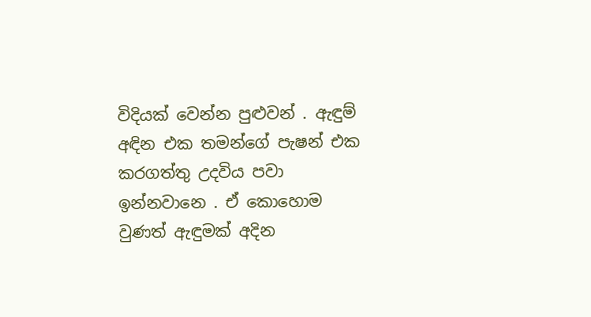විදියක් වෙන්න පුළුවන් . ඇඳුම් අඳින එක තමන්ගේ පැෂන් එක කරගත්තු උදවිය පවා ඉන්නවානෙ . ඒ කොහොම වුණත් ඇඳුමක් අදින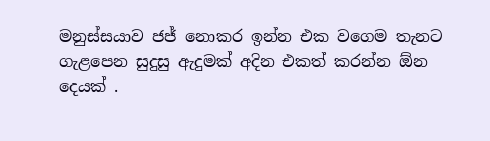මනුස්සයාව ජජ් නොකර ඉන්න එක වගෙම තැනට ගැළපෙන සුදුසු ඇදුමක් අදින එකත් කරන්න ඕන දෙයක් .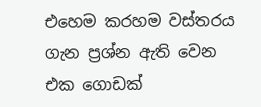එහෙම කරහම වස්තරය ගැන ප්‍රශ්න ඇති වෙන එක ගොඩක්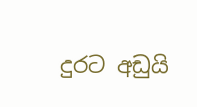දුරට අඩුයි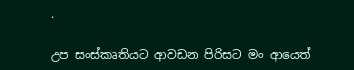.

උප සංස්කෘතියට ආවඩන පිරිසට මං ආයෙත්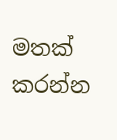මතක් කරන්න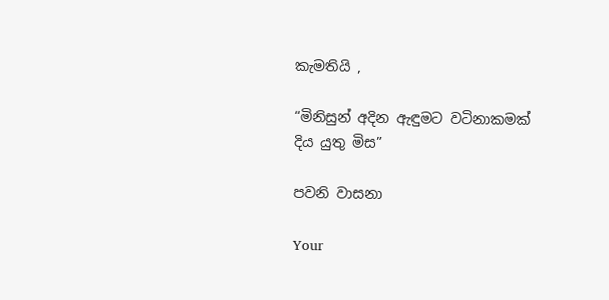කැමතියි ,

“මිනිසුන් අදින ඇඳුමට වටිනාකමක් දිය යුතු මිස”

පවනි වාසනා

Your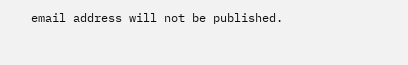email address will not be published.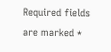Required fields are marked *